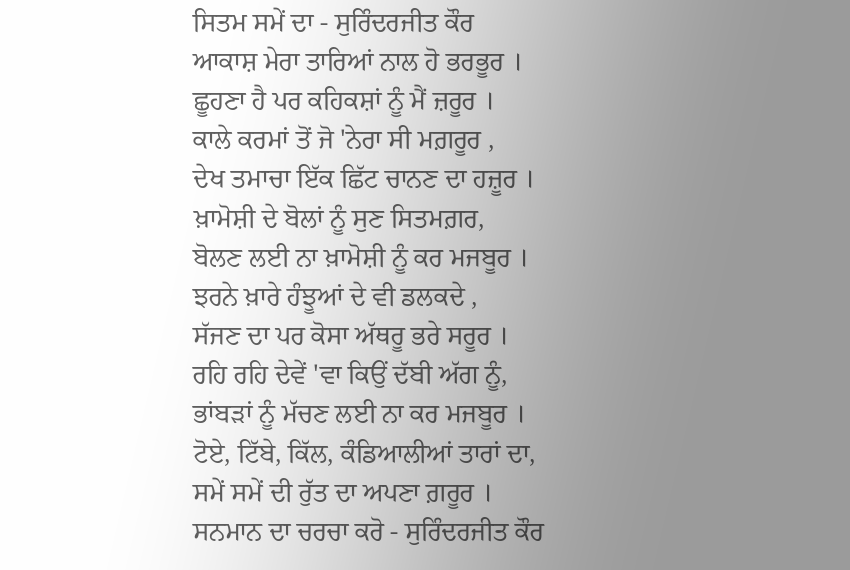ਸਿਤਮ ਸਮੇਂ ਦਾ - ਸੁਰਿੰਦਰਜੀਤ ਕੌਰ
ਆਕਾਸ਼ ਮੇਰਾ ਤਾਰਿਆਂ ਨਾਲ ਹੋ ਭਰਭੂਰ ।
ਛੂਹਣਾ ਹੈ ਪਰ ਕਹਿਕਸ਼ਾਂ ਨੂੰ ਮੈਂ ਜ਼ਰੂਰ ।
ਕਾਲੇ ਕਰਮਾਂ ਤੋਂ ਜੋ 'ਨੇਰਾ ਸੀ ਮਗ਼ਰੂਰ ,
ਦੇਖ ਤਮਾਚਾ ਇੱਕ ਛਿੱਟ ਚਾਨਣ ਦਾ ਹਜ਼ੂਰ ।
ਖ਼ਾਮੋਸ਼ੀ ਦੇ ਬੋਲਾਂ ਨੂੰ ਸੁਣ ਸਿਤਮਗ਼ਰ,
ਬੋਲਣ ਲਈ ਨਾ ਖ਼ਾਮੋਸ਼ੀ ਨੂੰ ਕਰ ਮਜਬੂਰ ।
ਝਰਨੇ ਖ਼ਾਰੇ ਹੰਝੂਆਂ ਦੇ ਵੀ ਡਲਕਦੇ ,
ਸੱਜਣ ਦਾ ਪਰ ਕੋਸਾ ਅੱਥਰੂ ਭਰੇ ਸਰੂਰ ।
ਰਹਿ ਰਹਿ ਦੇਵੇਂ 'ਵਾ ਕਿਉਂ ਦੱਬੀ ਅੱਗ ਨੂੰ,
ਭਾਂਬੜਾਂ ਨੂੰ ਮੱਚਣ ਲਈ ਨਾ ਕਰ ਮਜਬੂਰ ।
ਟੋਏ, ਟਿੱਬੇ, ਕਿੱਲ, ਕੰਡਿਆਲੀਆਂ ਤਾਰਾਂ ਦਾ,
ਸਮੇਂ ਸਮੇਂ ਦੀ ਰੁੱਤ ਦਾ ਅਪਣਾ ਗ਼ਰੂਰ ।
ਸਨਮਾਨ ਦਾ ਚਰਚਾ ਕਰੋ - ਸੁਰਿੰਦਰਜੀਤ ਕੌਰ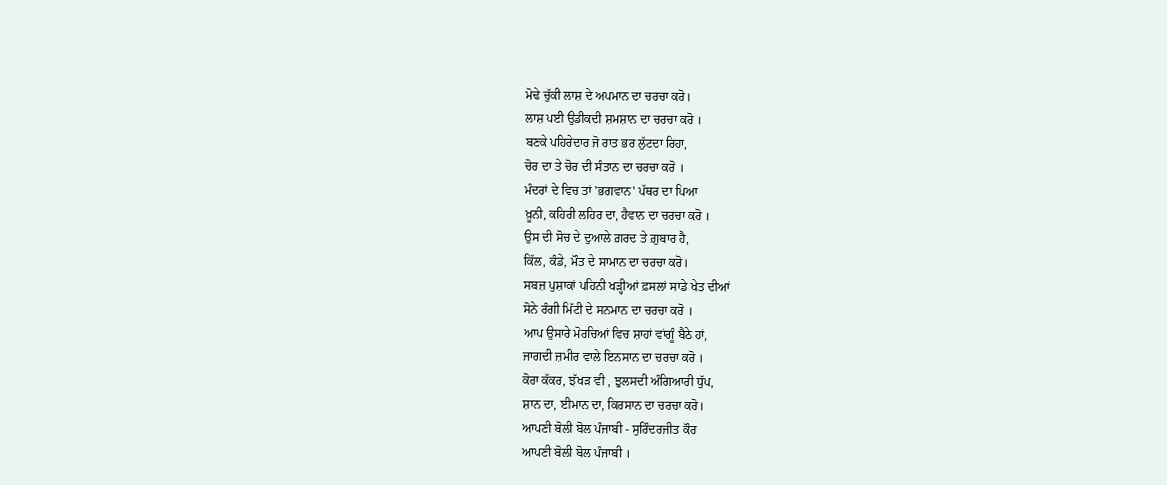ਮੋਢੇ ਚੁੱਕੀ ਲਾਸ਼ ਦੇ ਅਪਮਾਨ ਦਾ ਚਰਚਾ ਕਰੋ।
ਲਾਸ਼ ਪਈ ਉਡੀਕਦੀ ਸ਼ਮਸ਼ਾਨ ਦਾ ਚਰਚਾ ਕਰੋ ।
ਬਣਕੇ ਪਹਿਰੇਦਾਰ ਜੋ ਰਾਤ ਭਰ ਲੁੱਟਦਾ ਰਿਹਾ,
ਚੋਰ ਦਾ ਤੇ ਚੋਰ ਦੀ ਸੰਤਾਨ ਦਾ ਚਰਚਾ ਕਰੋ ।
ਮੰਦਰਾਂ ਦੇ ਵਿਚ ਤਾਂ 'ਭਗਵਾਨ' ਪੱਥਰ ਦਾ ਪਿਆ
ਖ਼ੂਨੀ, ਕਹਿਰੀ ਲਹਿਰ ਦਾ, ਹੈਵਾਨ ਦਾ ਚਰਚਾ ਕਰੋ ।
ਉਸ ਦੀ ਸੋਚ ਦੇ ਦੁਆਲੇ ਗ਼ਰਦ ਤੇ ਗ਼ੁਬਾਰ ਹੈ,
ਕਿੱਲ, ਕੰਡੇ, ਮੌਤ ਦੇ ਸਾਮਾਨ ਦਾ ਚਰਚਾ ਕਰੋ।
ਸਬਜ਼ ਪੁਸ਼ਾਕਾਂ ਪਹਿਨੀ ਖੜ੍ਹੀਆਂ ਫ਼ਸਲਾਂ ਸਾਡੇ ਖੇਤ ਦੀਆਂ
ਸੋਨੇ ਰੰਗੀ ਮਿੱਟੀ ਦੇ ਸਨਮਾਨ ਦਾ ਚਰਚਾ ਕਰੋ ।
ਆਪ ਉਸਾਰੇ ਮੋਰਚਿਆਂ ਵਿਚ ਸ਼ਾਹਾਂ ਵਾਂਗੂੰ ਬੈਠੇ ਹਾਂ,
ਜਾਗਦੀ ਜ਼ਮੀਰ ਵਾਲੇ ਇਨਸਾਨ ਦਾ ਚਰਚਾ ਕਰੋ ।
ਕੋਰਾ ਕੱਕਰ, ਝੱਖੜ ਵੀ , ਝੁਲਸਦੀ ਅੰਗਿਆਰੀ ਧੁੱਪ,
ਸ਼ਾਨ ਦਾ, ਈਮਾਨ ਦਾ, ਕਿਰਸਾਨ ਦਾ ਚਰਚਾ ਕਰੋ।
ਆਪਣੀ ਬੋਲੀ ਬੋਲ ਪੰਜਾਬੀ - ਸੁਰਿੰਦਰਜੀਤ ਕੌਰ
ਆਪਣੀ ਬੋਲੀ ਬੋਲ ਪੰਜਾਬੀ ।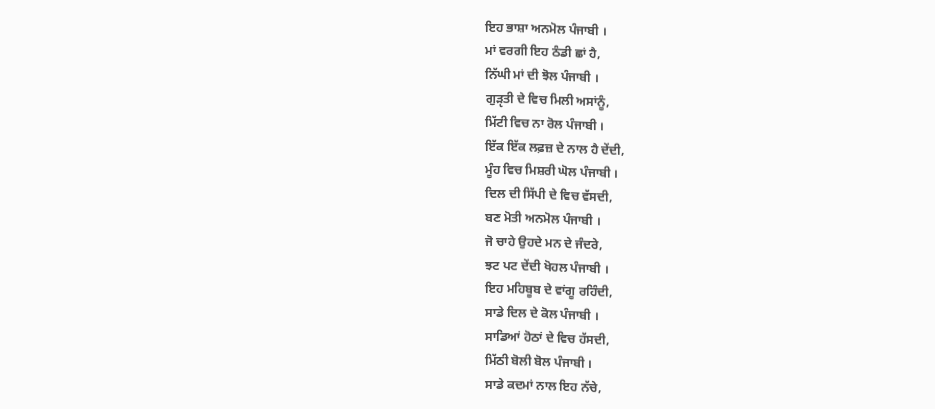ਇਹ ਭਾਸ਼ਾ ਅਨਮੋਲ ਪੰਜਾਬੀ ।
ਮਾਂ ਵਰਗੀ ਇਹ ਠੰਡੀ ਛਾਂ ਹੈ,
ਨਿੱਘੀ ਮਾਂ ਦੀ ਝੋਲ ਪੰਜਾਬੀ ।
ਗੁੜੵਤੀ ਦੇ ਵਿਚ ਮਿਲੀ ਅਸਾਂਨੂੰ,
ਮਿੱਟੀ ਵਿਚ ਨਾ ਰੋਲ ਪੰਜਾਬੀ ।
ਇੱਕ ਇੱਕ ਲਫ਼ਜ਼ ਦੇ ਨਾਲ ਹੈ ਦੇਂਦੀ,
ਮੂੰਹ ਵਿਚ ਮਿਸ਼ਰੀ ਘੋਲ ਪੰਜਾਬੀ ।
ਦਿਲ ਦੀ ਸਿੱਪੀ ਦੇ ਵਿਚ ਵੱਸਦੀ,
ਬਣ ਮੋਤੀ ਅਨਮੋਲ ਪੰਜਾਬੀ ।
ਜੋ ਚਾਹੇ ਉਹਦੇ ਮਨ ਦੇ ਜੰਦਰੇ,
ਝਟ ਪਟ ਦੇਂਦੀ ਖੋਹਲ ਪੰਜਾਬੀ ।
ਇਹ ਮਹਿਬੂਬ ਦੇ ਵਾਂਗੂ ਰਹਿੰਦੀ,
ਸਾਡੇ ਦਿਲ ਦੇ ਕੋਲ ਪੰਜਾਬੀ ।
ਸਾਡਿਆਂ ਹੋਠਾਂ ਦੇ ਵਿਚ ਹੱਸਦੀ,
ਮਿੱਠੀ ਬੋਲੀ ਬੋਲ ਪੰਜਾਬੀ ।
ਸਾਡੇ ਕਦਮਾਂ ਨਾਲ ਇਹ ਨੱਚੇ,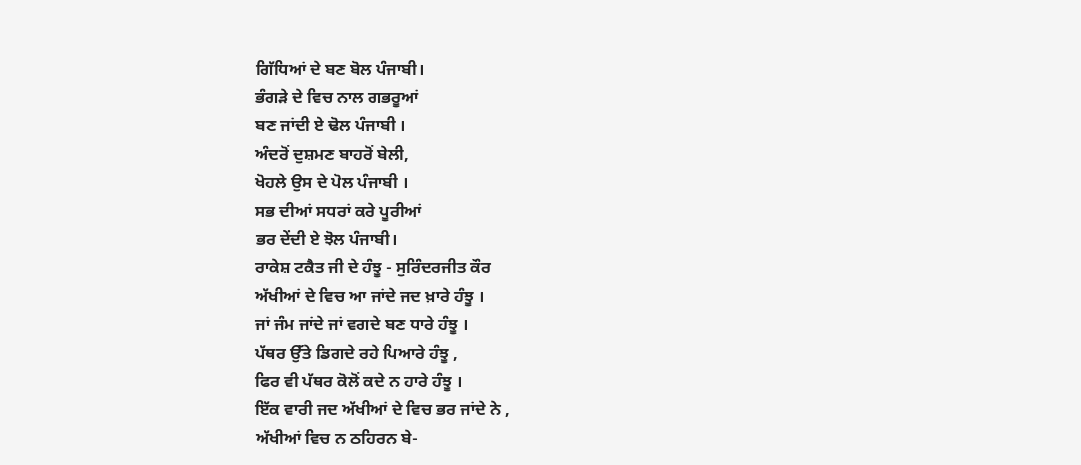ਗਿੱਧਿਆਂ ਦੇ ਬਣ ਬੋਲ ਪੰਜਾਬੀ।
ਭੰਗੜੇ ਦੇ ਵਿਚ ਨਾਲ ਗਭਰੂਆਂ
ਬਣ ਜਾਂਦੀ ਏ ਢੋਲ ਪੰਜਾਬੀ ।
ਅੰਦਰੋਂ ਦੁਸ਼ਮਣ ਬਾਹਰੋਂ ਬੇਲੀ,
ਖੋਹਲੇ ਉਸ ਦੇ ਪੋਲ ਪੰਜਾਬੀ ।
ਸਭ ਦੀਆਂ ਸਧਰਾਂ ਕਰੇ ਪੂਰੀਆਂ
ਭਰ ਦੇਂਦੀ ਏ ਝੋਲ ਪੰਜਾਬੀ।
ਰਾਕੇਸ਼ ਟਕੈਤ ਜੀ ਦੇ ਹੰਝੂ - ਸੁਰਿੰਦਰਜੀਤ ਕੌਰ
ਅੱਖੀਆਂ ਦੇ ਵਿਚ ਆ ਜਾਂਦੇ ਜਦ ਖ਼ਾਰੇ ਹੰਝੂ ।
ਜਾਂ ਜੰਮ ਜਾਂਦੇ ਜਾਂ ਵਗਦੇ ਬਣ ਧਾਰੇ ਹੰਝੂ ।
ਪੱਥਰ ਉੱਤੇ ਡਿਗਦੇ ਰਹੇ ਪਿਆਰੇ ਹੰਝੂ ,
ਫਿਰ ਵੀ ਪੱਥਰ ਕੋਲੋਂ ਕਦੇ ਨ ਹਾਰੇ ਹੰਝੂ ।
ਇੱਕ ਵਾਰੀ ਜਦ ਅੱਖੀਆਂ ਦੇ ਵਿਚ ਭਰ ਜਾਂਦੇ ਨੇ ,
ਅੱਖੀਆਂ ਵਿਚ ਨ ਠਹਿਰਨ ਬੇ-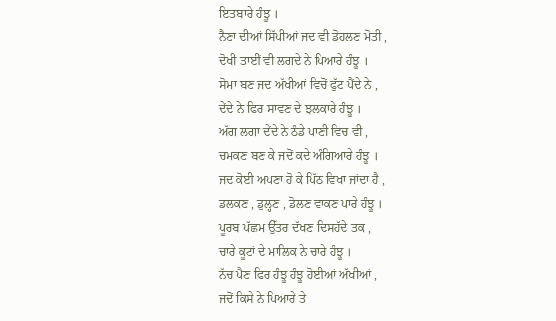ਇਤਬਾਰੇ ਹੰਝੂ ।
ਨੈਣਾ ਦੀਆਂ ਸਿੱਪੀਆਂ ਜਦ ਵੀ ਡੋਹਲਣ ਮੋਤੀ ,
ਦੋਖੀ ਤਾਈਂ ਵੀ ਲਗਦੇ ਨੇ ਪਿਆਰੇ ਹੰਝੂ ।
ਸੋਮਾ ਬਣ ਜਦ ਅੱਖੀਆਂ ਵਿਚੋਂ ਫੁੱਟ ਪੈਂਦੇ ਨੇ ,
ਦੇਂਦੇ ਨੇ ਫਿਰ ਸਾਵਣ ਦੇ ਝਲਕਾਰੇ ਹੰਝੂ ।
ਅੱਗ ਲਗਾ ਦੇਂਦੇ ਨੇ ਠੰਡੇ ਪਾਣੀ ਵਿਚ ਵੀ ,
ਚਮਕਣ ਬਣ ਕੇ ਜਦੋਂ ਕਦੇ ਅੰਗਿਆਰੇ ਹੰਝੂ ।
ਜਦ ਕੋਈ ਅਪਣਾ ਹੋ ਕੇ ਪਿੱਠ ਵਿਖਾ ਜਾਂਦਾ ਹੈ ,
ਡਲਕਣ , ਡੁਲ੍ਹਣ , ਡੋਲਣ ਵਾਕਣ ਪਾਰੇ ਹੰਝੂ ।
ਪੂਰਬ ਪੱਛਮ ਉੱਤਰ ਦੱਖਣ ਦਿਸਹੱਦੇ ਤਕ ,
ਚਾਰੇ ਕੂਟਾਂ ਦੇ ਮਾਲਿਕ ਨੇ ਚਾਰੇ ਹੰਝੂ ।
ਨੱਚ ਪੈਣ ਫਿਰ ਹੰਝੂ ਹੰਝੂ ਹੋਈਆਂ ਅੱਖੀਆਂ ,
ਜਦੋਂ ਕਿਸੇ ਨੇ ਪਿਆਰੇ ਤੇ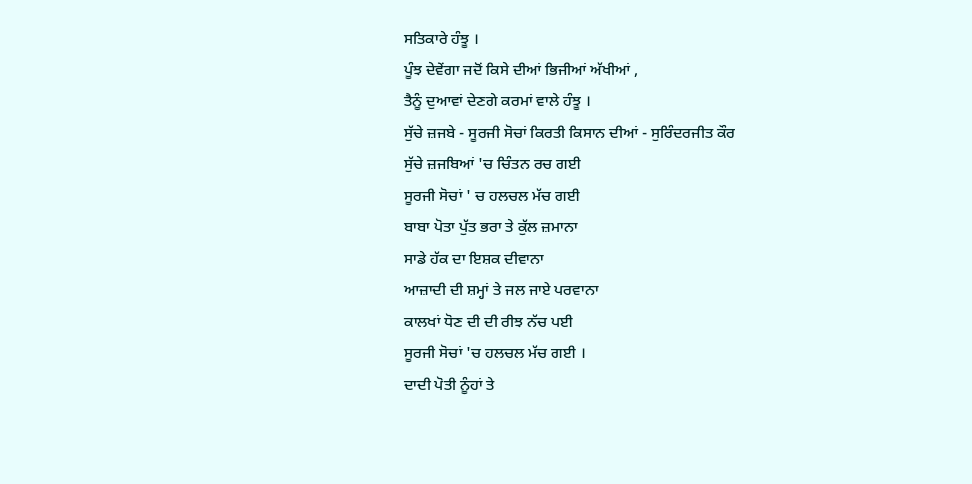ਸਤਿਕਾਰੇ ਹੰਝੂ ।
ਪੂੰਝ ਦੇਵੇਂਗਾ ਜਦੋਂ ਕਿਸੇ ਦੀਆਂ ਭਿਜੀਆਂ ਅੱਖੀਆਂ ,
ਤੈਨੂੰ ਦੁਆਵਾਂ ਦੇਣਗੇ ਕਰਮਾਂ ਵਾਲੇ ਹੰਝੂ ।
ਸੁੱਚੇ ਜ਼ਜਬੇ - ਸੂਰਜੀ ਸੋਚਾਂ ਕਿਰਤੀ ਕਿਸਾਨ ਦੀਆਂ - ਸੁਰਿੰਦਰਜੀਤ ਕੌਰ
ਸੁੱਚੇ ਜ਼ਜਬਿਆਂ 'ਚ ਚਿੰਤਨ ਰਚ ਗਈ
ਸੂਰਜੀ ਸੋਚਾਂ ' ਚ ਹਲਚਲ ਮੱਚ ਗਈ
ਬਾਬਾ ਪੋਤਾ ਪੁੱਤ ਭਰਾ ਤੇ ਕੁੱਲ ਜ਼ਮਾਨਾ
ਸਾਡੇ ਹੱਕ ਦਾ ਇਸ਼ਕ ਦੀਵਾਨਾ
ਆਜ਼ਾਦੀ ਦੀ ਸ਼ਮ੍ਹਾਂ ਤੇ ਜਲ ਜਾਏ ਪਰਵਾਨਾ
ਕਾਲਖਾਂ ਧੋਣ ਦੀ ਦੀ ਰੀਝ ਨੱਚ ਪਈ
ਸੂਰਜੀ ਸੋਚਾਂ 'ਚ ਹਲਚਲ ਮੱਚ ਗਈ ।
ਦਾਦੀ ਪੋਤੀ ਨੂੰਹਾਂ ਤੇ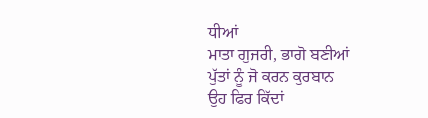ਧੀਆਂ
ਮਾਤਾ ਗੁਜਰੀ, ਭਾਗੋ ਬਣੀਆਂ
ਪੁੱਤਾਂ ਨੂੰ ਜੋ ਕਰਨ ਕੁਰਬਾਨ
ਉਹ ਫਿਰ ਕਿੱਦਾਂ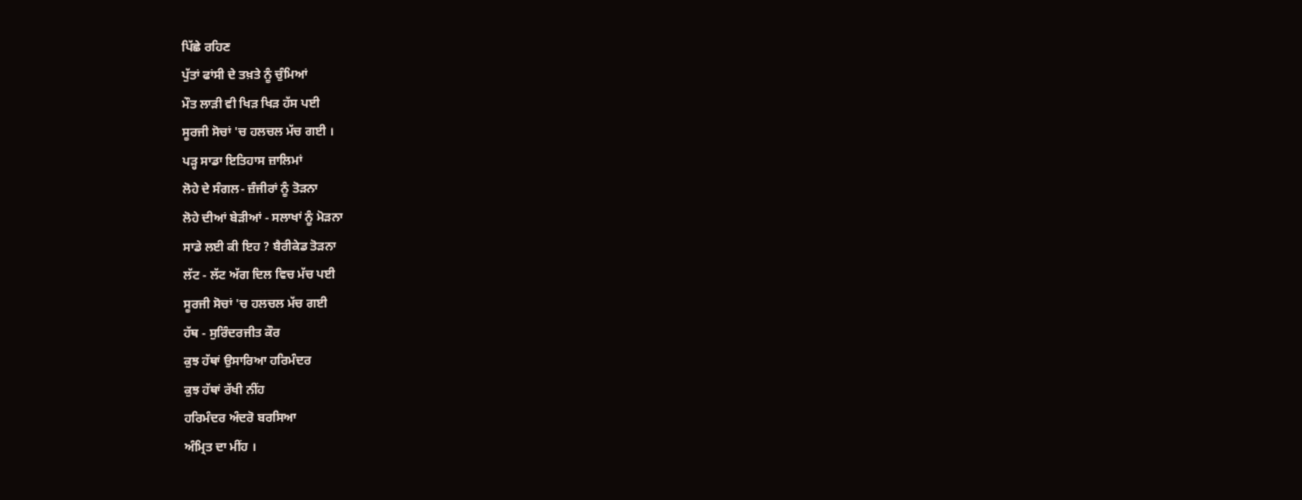ਪਿੱਛੇ ਰਹਿਣ
ਪੁੱਤਾਂ ਫਾਂਸੀ ਦੇ ਤਖ਼ਤੇ ਨੂੰ ਚੁੰਮਿਆਂ
ਮੌਤ ਲਾੜੀ ਵੀ ਖਿੜ ਖਿੜ ਹੱਸ ਪਈ
ਸੂਰਜੀ ਸੋਚਾਂ 'ਚ ਹਲਚਲ ਮੱਚ ਗਈ ।
ਪੜ੍ਹ ਸਾਡਾ ਇਤਿਹਾਸ ਜ਼ਾਲਿਮਾਂ
ਲੋਹੇ ਦੇ ਸੰਗਲ- ਜ਼ੰਜੀਰਾਂ ਨੂੰ ਤੋੜਨਾ
ਲੋਹੇ ਦੀਆਂ ਬੇੜੀਆਂ - ਸਲਾਖਾਂ ਨੂੰ ਮੋੜਨਾ
ਸਾਡੇ ਲਈ ਕੀ ਇਹ ? ਬੈਰੀਕੇਡ ਤੋੜਨਾ
ਲੱਟ - ਲੱਟ ਅੱਗ ਦਿਲ ਵਿਚ ਮੱਚ ਪਈ
ਸੂਰਜੀ ਸੋਚਾਂ 'ਚ ਹਲਚਲ ਮੱਚ ਗਈ
ਹੱਥ - ਸੁਰਿੰਦਰਜੀਤ ਕੌਰ
ਕੁਝ ਹੱਥਾਂ ਉਸਾਰਿਆ ਹਰਿਮੰਦਰ
ਕੁਝ ਹੱਥਾਂ ਰੱਖੀ ਨੀਂਹ
ਹਰਿਮੰਦਰ ਅੰਦਰੋ ਬਰਸਿਆ
ਅੰਮ੍ਰਿਤ ਦਾ ਮੀਂਹ ।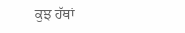ਕੁਝ ਹੱਥਾਂ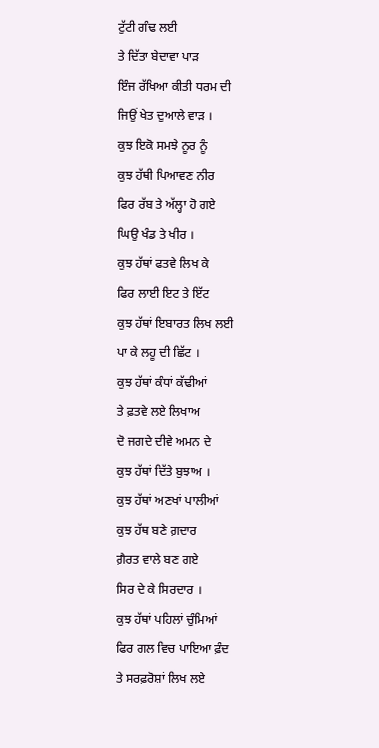ਟੁੱਟੀ ਗੰਢ ਲਈ
ਤੇ ਦਿੱਤਾ ਬੇਦਾਵਾ ਪਾੜ
ਇੰਜ ਰੱਖਿਆ ਕੀਤੀ ਧਰਮ ਦੀ
ਜਿਉਂ ਖੇਤ ਦੁਆਲੇ ਵਾੜ ।
ਕੁਝ ਇਕੋ ਸਮਝੇ ਨੂਰ ਨੂੰ
ਕੁਝ ਹੱਥੀ ਪਿਆਵਣ ਨੀਰ
ਫਿਰ ਰੱਬ ਤੇ ਅੱਲ੍ਹਾ ਹੋ ਗਏ
ਘਿਉ ਖੰਡ ਤੇ ਖੀਰ ।
ਕੁਝ ਹੱਥਾਂ ਫਤਵੇ ਲਿਖ ਕੇ
ਫਿਰ ਲਾਈ ਇਟ ਤੇ ਇੱਟ
ਕੁਝ ਹੱਥਾਂ ਇਬਾਰਤ ਲਿਖ ਲਈ
ਪਾ ਕੇ ਲਹੂ ਦੀ ਛਿੱਟ ।
ਕੁਝ ਹੱਥਾਂ ਕੰਧਾਂ ਕੱਢੀਆਂ
ਤੇ ਫ਼ਤਵੇ ਲਏ ਲਿਖਾਅ
ਦੋ ਜਗਦੇ ਦੀਵੇ ਅਮਨ ਦੇ
ਕੁਝ ਹੱਥਾਂ ਦਿੱਤੇ ਬੁਝਾਅ ।
ਕੁਝ ਹੱਥਾਂ ਅਣਖਾਂ ਪਾਲੀਆਂ
ਕੁਝ ਹੱਥ ਬਣੇ ਗ਼ਦਾਰ
ਗ਼ੈਰਤ ਵਾਲੇ ਬਣ ਗਏ
ਸਿਰ ਦੇ ਕੇ ਸਿਰਦਾਰ ।
ਕੁਝ ਹੱਥਾਂ ਪਹਿਲਾਂ ਚੁੰਮਿਆਂ
ਫਿਰ ਗਲ ਵਿਚ ਪਾਇਆ ਫ਼ੰਦ
ਤੇ ਸਰਫ਼ਰੋਸ਼ਾਂ ਲਿਖ ਲਏ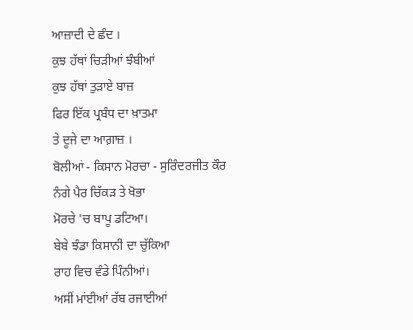ਆਜ਼ਾਦੀ ਦੇ ਛੰਦ ।
ਕੁਝ ਹੱਥਾਂ ਚਿੜੀਆਂ ਝੰਬੀਆਂ
ਕੁਝ ਹੱਥਾਂ ਤੁੜਾਏ ਬਾਜ਼
ਫਿਰ ਇੱਕ ਪ੍ਰਬੰਧ ਦਾ ਖ਼ਾਤਮਾ
ਤੇ ਦੂਜੇ ਦਾ ਆਗ਼ਾਜ਼ ।
ਬੋਲੀਆਂ - ਕਿਸਾਨ ਮੋਰਚਾ - ਸੁਰਿੰਦਰਜੀਤ ਕੌਰ
ਨੰਗੇ ਪੈਰ ਚਿੱਕੜ ਤੇ ਖੋਭਾ
ਮੋਰਚੇ 'ਚ ਬਾਪੂ ਡਟਿਆ।
ਬੇਬੇ ਝੰਡਾ ਕਿਸਾਨੀ ਦਾ ਚੁੱਕਿਆ
ਰਾਹ ਵਿਚ ਵੰਡੇ ਪਿੰਨੀਆਂ।
ਅਸੀਂ ਮਾਂਈਆਂ ਰੱਬ ਰਜਾਈਆਂ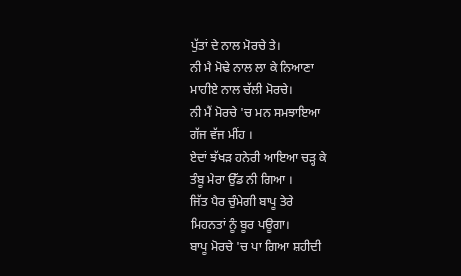ਪੁੱਤਾਂ ਦੇ ਨਾਲ ਮੋਰਚੇ ਤੇ।
ਨੀ ਮੈ ਮੋਢੇ ਨਾਲ ਲਾ ਕੇ ਨਿਆਣਾ
ਮਾਹੀਏ ਨਾਲ ਚੱਲੀ ਮੋਰਚੇ।
ਨੀ ਮੈਂ ਮੋਰਚੇ 'ਚ ਮਨ ਸਮਝਾਇਆ
ਗੱਜ ਵੱਜ ਮੀਂਹ ।
ਏਦਾਂ ਝੱਖੜ ਹਨੇਰੀ ਆਇਆ ਚੜ੍ਹ ਕੇ
ਤੰਬੂ ਮੇਰਾ ਉੱਡ ਨੀ ਗਿਆ ।
ਜਿੱਤ ਪੈਰ ਚੁੰਮੇਗੀ ਬਾਪੂ ਤੇਰੇ
ਮਿਹਨਤਾਂ ਨੂੰ ਬੂਰ ਪਊਗਾ।
ਬਾਪੂ ਮੋਰਚੇ 'ਚ ਪਾ ਗਿਆ ਸ਼ਹੀਦੀ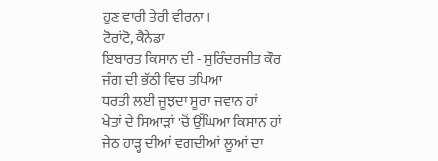ਹੁਣ ਵਾਰੀ ਤੇਰੀ ਵੀਰਨਾ।
ਟੋਰਾਂਟੋ, ਕੈਨੇਡਾ
ਇਬਾਰਤ ਕਿਸਾਨ ਦੀ - ਸੁਰਿੰਦਰਜੀਤ ਕੌਰ
ਜੰਗ ਦੀ ਭੱਠੀ ਵਿਚ ਤਪਿਆ
ਧਰਤੀ ਲਈ ਜੂਝਦਾ ਸੂਰਾ ਜਵਾਨ ਹਾਂ
ਖੇਤਾਂ ਦੇ ਸਿਆੜਾਂ 'ਚੋਂ ਉੱਘਿਆ ਕਿਸਾਨ ਹਾਂ
ਜੇਠ ਹਾੜ੍ਹ ਦੀਆਂ ਵਗਦੀਆਂ ਲੂਆਂ ਦਾ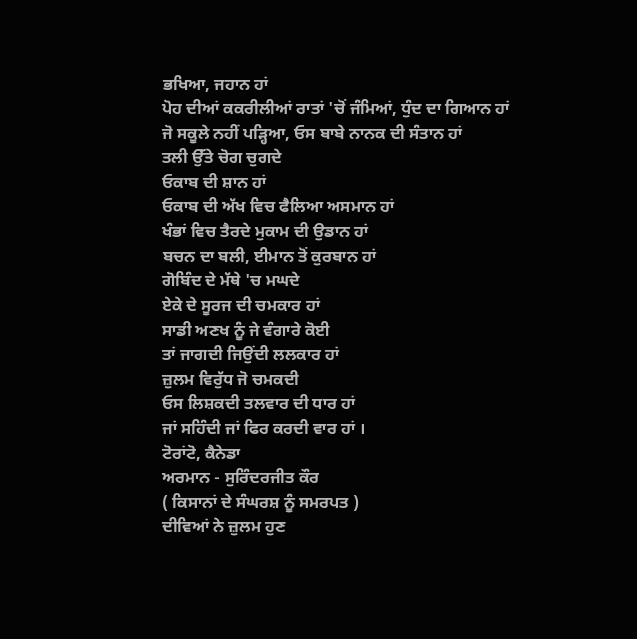ਭਖਿਆ, ਜਹਾਨ ਹਾਂ
ਪੋਹ ਦੀਆਂ ਕਕਰੀਲੀਆਂ ਰਾਤਾਂ 'ਚੋਂ ਜੰਮਿਆਂ, ਧੁੰਦ ਦਾ ਗਿਆਨ ਹਾਂ
ਜੋ ਸਕੂਲੇ ਨਹੀਂ ਪੜ੍ਹਿਆ, ਓਸ ਬਾਬੇ ਨਾਨਕ ਦੀ ਸੰਤਾਨ ਹਾਂ
ਤਲੀ ਉੱਤੇ ਚੋਗ ਚੁਗਦੇ
ਓਕਾਬ ਦੀ ਸ਼ਾਨ ਹਾਂ
ਓਕਾਬ ਦੀ ਅੱਖ ਵਿਚ ਫੈਲਿਆ ਅਸਮਾਨ ਹਾਂ
ਖੰਭਾਂ ਵਿਚ ਤੈਰਦੇ ਮੁਕਾਮ ਦੀ ਉਡਾਨ ਹਾਂ
ਬਚਨ ਦਾ ਬਲੀ, ਈਮਾਨ ਤੋਂ ਕੁਰਬਾਨ ਹਾਂ
ਗੋਬਿੰਦ ਦੇ ਮੱਥੇ 'ਚ ਮਘਦੇ
ਏਕੇ ਦੇ ਸੂਰਜ ਦੀ ਚਮਕਾਰ ਹਾਂ
ਸਾਡੀ ਅਣਖ ਨੂੰ ਜੇ ਵੰਗਾਰੇ ਕੋਈ
ਤਾਂ ਜਾਗਦੀ ਜਿਉਂਦੀ ਲਲਕਾਰ ਹਾਂ
ਜ਼ੁਲਮ ਵਿਰੁੱਧ ਜੋ ਚਮਕਦੀ
ਓਸ ਲਿਸ਼ਕਦੀ ਤਲਵਾਰ ਦੀ ਧਾਰ ਹਾਂ
ਜਾਂ ਸਹਿੰਦੀ ਜਾਂ ਫਿਰ ਕਰਦੀ ਵਾਰ ਹਾਂ ।
ਟੋਰਾਂਟੋ, ਕੈਨੇਡਾ
ਅਰਮਾਨ - ਸੁਰਿੰਦਰਜੀਤ ਕੌਰ
( ਕਿਸਾਨਾਂ ਦੇ ਸੰਘਰਸ਼ ਨੂੰ ਸਮਰਪਤ )
ਦੀਵਿਆਂ ਨੇ ਜ਼ੁਲਮ ਹੁਣ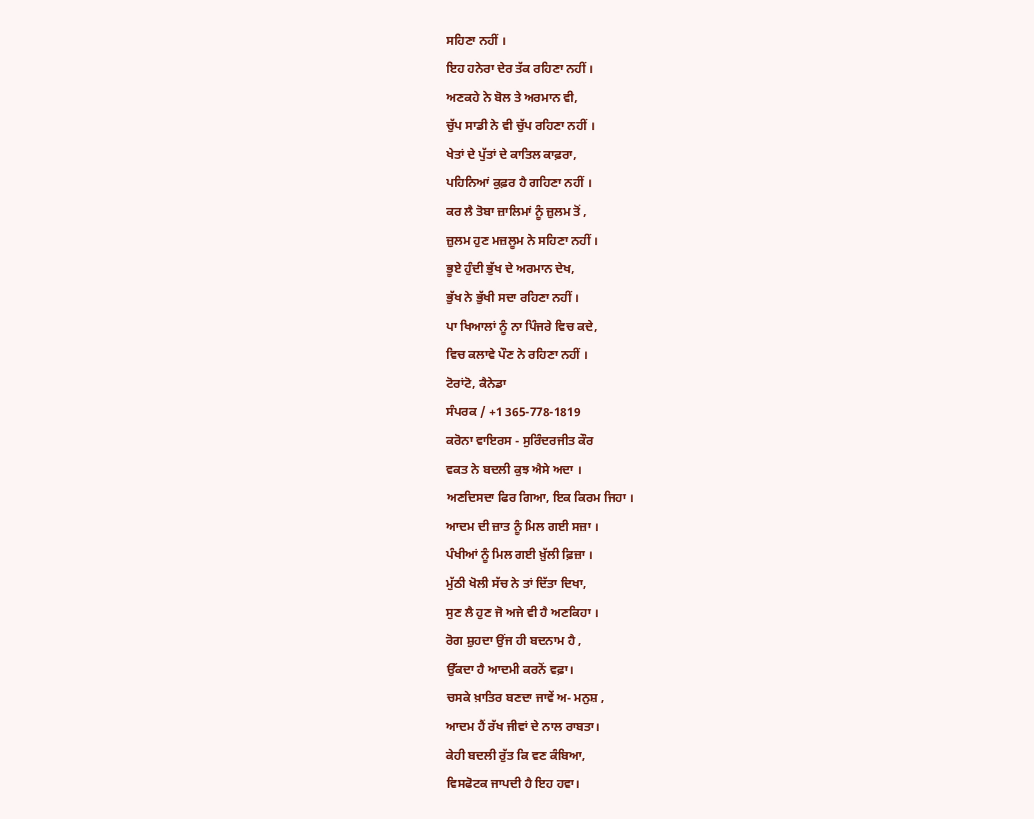ਸਹਿਣਾ ਨਹੀਂ ।
ਇਹ ਹਨੇਰਾ ਦੇਰ ਤੱਕ ਰਹਿਣਾ ਨਹੀਂ ।
ਅਣਕਹੇ ਨੇ ਬੋਲ ਤੇ ਅਰਮਾਨ ਵੀ,
ਚੁੱਪ ਸਾਡੀ ਨੇ ਵੀ ਚੁੱਪ ਰਹਿਣਾ ਨਹੀਂ ।
ਖੇਤਾਂ ਦੇ ਪੁੱਤਾਂ ਦੇ ਕਾਤਿਲ ਕਾਫ਼ਰਾ,
ਪਹਿਨਿਆਂ ਕੁਫ਼ਰ ਹੈ ਗਹਿਣਾ ਨਹੀਂ ।
ਕਰ ਲੈ ਤੋਬਾ ਜ਼ਾਲਿਮਾਂ ਨੂੰ ਜ਼ੁਲਮ ਤੋਂ ,
ਜ਼ੁਲਮ ਹੁਣ ਮਜ਼ਲੂਮ ਨੇ ਸਹਿਣਾ ਨਹੀਂ ।
ਭੂਏ ਹੁੰਦੀ ਭੁੱਖ ਦੇ ਅਰਮਾਨ ਦੇਖ,
ਭੁੱਖ ਨੇ ਭੁੱਖੀ ਸਦਾ ਰਹਿਣਾ ਨਹੀਂ ।
ਪਾ ਖਿਆਲਾਂ ਨੂੰ ਨਾ ਪਿੰਜਰੇ ਵਿਚ ਕਦੇ,
ਵਿਚ ਕਲਾਵੇ ਪੌਣ ਨੇ ਰਹਿਣਾ ਨਹੀਂ ।
ਟੋਰਾਂਟੋ, ਕੈਨੇਡਾ
ਸੰਪਰਕ / +1 365-778-1819
ਕਰੋਨਾ ਵਾਇਰਸ - ਸੁਰਿੰਦਰਜੀਤ ਕੌਰ
ਵਕਤ ਨੇ ਬਦਲੀ ਕੁਝ ਐਸੇ ਅਦਾ ।
ਅਣਦਿਸਦਾ ਫਿਰ ਗਿਆ, ਇਕ ਕਿਰਮ ਜਿਹਾ ।
ਆਦਮ ਦੀ ਜ਼ਾਤ ਨੂੰ ਮਿਲ ਗਈ ਸਜ਼ਾ ।
ਪੰਖੀਆਂ ਨੂੰ ਮਿਲ ਗਈ ਖ਼ੁੱਲੀ ਫ਼ਿਜ਼ਾ ।
ਮੁੱਠੀ ਖੋਲੀ ਸੱਚ ਨੇ ਤਾਂ ਦਿੱਤਾ ਦਿਖਾ,
ਸੁਣ ਲੈ ਹੁਣ ਜੋ ਅਜੇ ਵੀ ਹੈ ਅਣਕਿਹਾ ।
ਰੋਗ ਸ਼ੁਹਦਾ ਉਂਜ ਹੀ ਬਦਨਾਮ ਹੈ ,
ਉੱਕਦਾ ਹੈ ਆਦਮੀ ਕਰਨੋਂ ਵਫ਼ਾ।
ਚਸਕੇ ਖ਼ਾਤਿਰ ਬਣਦਾ ਜਾਵੇਂ ਅ- ਮਨੁਸ਼ ,
ਆਦਮ ਹੈਂ ਰੱਖ ਜੀਵਾਂ ਦੇ ਨਾਲ ਰਾਬਤਾ।
ਕੇਹੀ ਬਦਲੀ ਰੁੱਤ ਕਿ ਵਣ ਕੰਬਿਆ,
ਵਿਸਫੋਟਕ ਜਾਪਦੀ ਹੈ ਇਹ ਹਵਾ।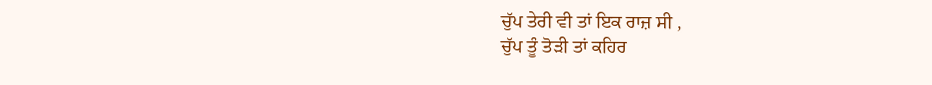ਚੁੱਪ ਤੇਰੀ ਵੀ ਤਾਂ ਇਕ ਰਾਜ਼ ਸੀ ,
ਚੁੱਪ ਤੂੰ ਤੋੜੀ ਤਾਂ ਕਹਿਰ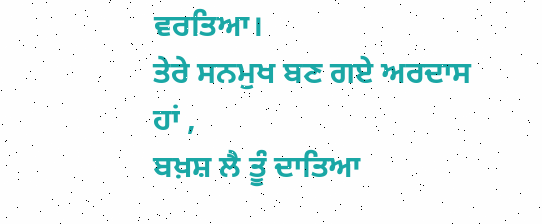ਵਰਤਿਆ।
ਤੇਰੇ ਸਨਮੁਖ ਬਣ ਗਏ ਅਰਦਾਸ ਹਾਂ ,
ਬਖ਼ਸ਼ ਲੈ ਤੂੰ ਦਾਤਿਆ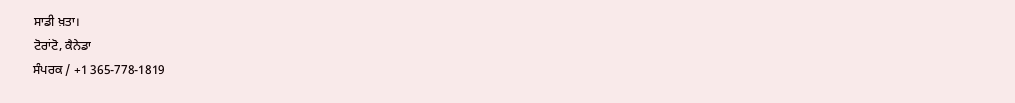ਸਾਡੀ ਖ਼ਤਾ।
ਟੋਰਾਂਟੋ, ਕੈਨੇਡਾ
ਸੰਪਰਕ / +1 365-778-1819